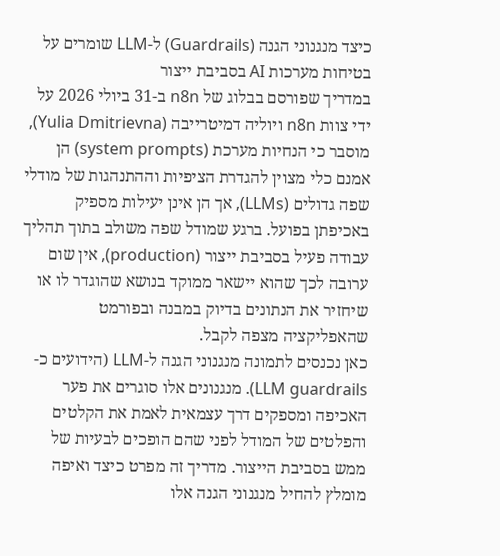כיצד מנגנוני הגנה (Guardrails) ל-LLM שומרים על בטיחות מערכות AI בסביבת ייצור
במדריך שפורסם בבלוג של n8n ב-31 ביולי 2026 על ידי צוות n8n ויוליה דמיטרייבה (Yulia Dmitrievna), מוסבר כי הנחיות מערכת (system prompts) הן אמנם כלי מצוין להגדרת הציפיות וההתנהגות של מודלי שפה גדולים (LLMs), אך הן אינן יעילות מספיק באכיפתן בפועל. ברגע שמודל שפה משולב בתוך תהליך עבודה פעיל בסביבת ייצור (production), אין שום ערובה לכך שהוא יישאר ממוקד בנושא שהוגדר לו או שיחזיר את הנתונים בדיוק במבנה ובפורמט שהאפליקציה מצפה לקבל.
כאן נכנסים לתמונה מנגנוני הגנה ל-LLM (הידועים כ-LLM guardrails). מנגנונים אלו סוגרים את פער האכיפה ומספקים דרך עצמאית לאמת את הקלטים והפלטים של המודל לפני שהם הופכים לבעיות של ממש בסביבת הייצור. מדריך זה מפרט כיצד ואיפה מומלץ להחיל מנגנוני הגנה אלו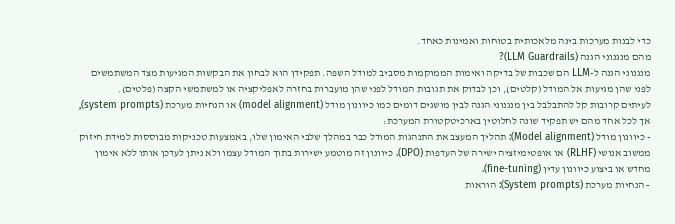כדי לבנות מערכות בינה מלאכותית בטוחות ואמינות כאחד.
מהם מנגנוני הגנה (LLM Guardrails)?
מנגנוני הגנה ל-LLM הם שכבות של בדיקה ואימות הממוקמות מסביב למודל השפה. תפקידן הוא לבחון את הבקשות המגיעות מצד המשתמשים לפני שהן מגיעות אל המודל (קלטים), וכן לבדוק את תגובות המודל לפני שהן מועברות בחזרה לאפליקציה או למשתמשי הקצה (פלטים).
לעיתים קרובות קל להתבלבל בין מנגנוני הגנה לבין מושגים דומים כמו כיוונון מודל (model alignment) או הנחיות מערכת (system prompts), אך לכל אחד מהם יש תפקיד שונה לחלוטין בארכיטקטורת המערכת:
- כיוונון מודל (Model alignment): תהליך המעצב את התנהגות המודל כבר במהלך שלבי האימון שלו, באמצעות טכניקות מבוססות למידת חיזוק ממשוב אנושי (RLHF) או אופטימיזציה ישירה של העדפות (DPO). כיוונון זה מוטמע ישירות בתוך המודל עצמו ולא ניתן לעדכן אותו ללא אימון מחדש או ביצוע כיוונון עדין (fine-tuning).
- הנחיות מערכת (System prompts): הוראות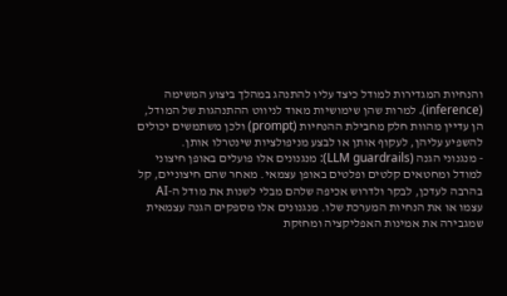והנחיות המגדירות למודל כיצד עליו להתנהג במהלך ביצוע המשימה (inference). למרות שהן שימושיות מאוד לניווט ההתנהגות של המודל, הן עדיין מהוות חלק מחבילת ההנחיות (prompt) ולכן משתמשים יכולים להשפיע עליהן, לעקוף אותן או לבצע מניפולציות שינטרלו אותן.
- מנגנוני הגנה (LLM guardrails): מנגנונים אלו פועלים באופן חיצוני למודל ומחטאים קלטים ופלטים באופן עצמאי. מאחר שהם חיצוניים, קל בהרבה לעדכן, לבקר ולדרוש אכיפה שלהם מבלי לשנות את מודל ה-AI עצמו או את הנחיות המערכת שלו. מנגנונים אלו מספקים הגנה עצמאית שמגבירה את אמינות האפליקציה ומחזקת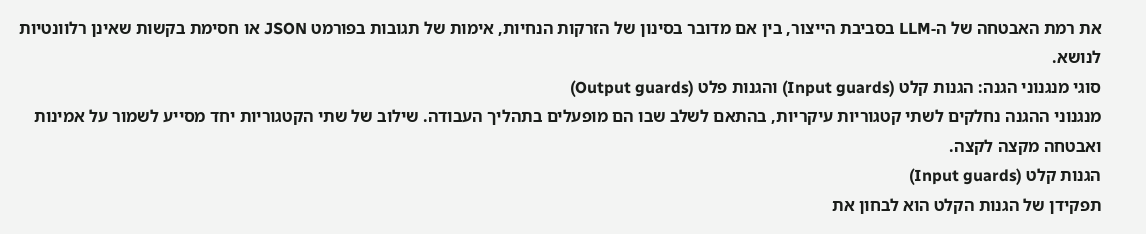את רמת האבטחה של ה-LLM בסביבת הייצור, בין אם מדובר בסינון של הזרקות הנחיות, אימות של תגובות בפורמט JSON או חסימת בקשות שאינן רלוונטיות לנושא.
סוגי מנגנוני הגנה: הגנות קלט (Input guards) והגנות פלט (Output guards)
מנגנוני ההגנה נחלקים לשתי קטגוריות עיקריות, בהתאם לשלב שבו הם מופעלים בתהליך העבודה. שילוב של שתי הקטגוריות יחד מסייע לשמור על אמינות ואבטחה מקצה לקצה.
הגנות קלט (Input guards)
תפקידן של הגנות הקלט הוא לבחון את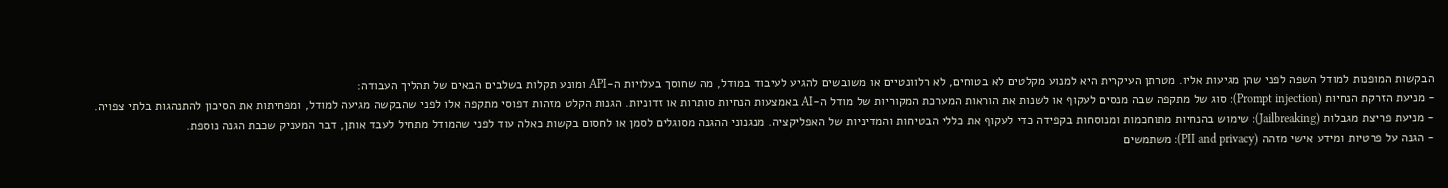הבקשות המופנות למודל השפה לפני שהן מגיעות אליו. מטרתן העיקרית היא למנוע מקלטים לא בטוחים, לא רלוונטיים או משובשים להגיע לעיבוד במודל, מה שחוסך בעלויות ה-API ומונע תקלות בשלבים הבאים של תהליך העבודה:
- מניעת הזרקת הנחיות (Prompt injection): סוג של מתקפה שבה מנסים לעקוף או לשנות את הוראות המערכת המקוריות של מודל ה-AI באמצעות הנחיות סותרות או זדוניות. הגנות הקלט מזהות דפוסי מתקפה אלו לפני שהבקשה מגיעה למודל, ומפחיתות את הסיכון להתנהגות בלתי צפויה.
- מניעת פריצת מגבלות (Jailbreaking): שימוש בהנחיות מתוחכמות ומנוסחות בקפידה כדי לעקוף את כללי הבטיחות והמדיניות של האפליקציה. מנגנוני ההגנה מסוגלים לסמן או לחסום בקשות כאלה עוד לפני שהמודל מתחיל לעבד אותן, דבר המעניק שכבת הגנה נוספת.
- הגנה על פרטיות ומידע אישי מזהה (PII and privacy): משתמשים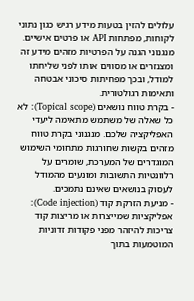עלולים להזין בטעות מידע רגיש כגון נתוני לקוחות, מפתחות API או פרטים אישיים. מנגנוני הגנה על הפרטיות מזהים מידע זה ומצנזרים או מסווים אותו לפני שליחתו למודל, ובכך מפחיתות סיכוני אבטחה ותאימות רגולטורית.
- בקרת טווח נושאים (Topical scope): לא כל שאלה של משתמש מתאימה ליעדי האפליקציה שלכם. מנגנוני בקרת טווח מזהים בקשות שחורגות מתחומי השימוש המוגדרים של המערכת, שומרים על רלוונטיות התשובות ומונעים מהמודל לעסוק בנושאים שאינם נתמכים.
- מניעת הזרקת קוד (Code injection): אפליקציות שמייצרות או מריצות קוד צריכות להיזהר מפני פקודות זדוניות המוטמעות בתוך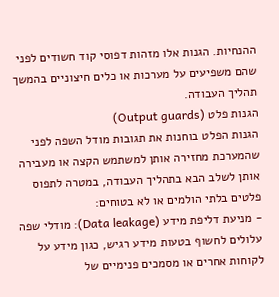ההנחיות. הגנות אלו מזהות דפוסי קוד חשודים לפני שהם משפיעים על מערכות או כלים חיצוניים בהמשך תהליך העבודה.
הגנות פלט (Output guards)
הגנות הפלט בוחנות את תגובות מודל השפה לפני שהמערכת מחזירה אותן למשתמש הקצה או מעבירה אותן לשלב הבא בתהליך העבודה, במטרה לתפוס פלטים בלתי הולמים או לא בטוחים:
- מניעת דליפת מידע (Data leakage): מודלי שפה עלולים לחשוף בטעות מידע רגיש, כגון מידע על לקוחות אחרים או מסמכים פנימיים של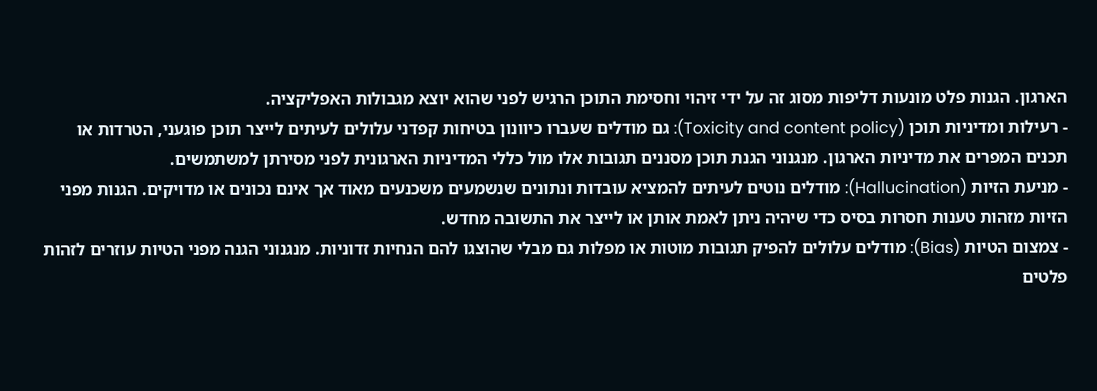הארגון. הגנות פלט מונעות דליפות מסוג זה על ידי זיהוי וחסימת התוכן הרגיש לפני שהוא יוצא מגבולות האפליקציה.
- רעילות ומדיניות תוכן (Toxicity and content policy): גם מודלים שעברו כיוונון בטיחות קפדני עלולים לעיתים לייצר תוכן פוגעני, הטרדות או תכנים המפרים את מדיניות הארגון. מנגנוני הגנת תוכן מסננים תגובות אלו מול כללי המדיניות הארגונית לפני מסירתן למשתמשים.
- מניעת הזיות (Hallucination): מודלים נוטים לעיתים להמציא עובדות ונתונים שנשמעים משכנעים מאוד אך אינם נכונים או מדויקים. הגנות מפני הזיות מזהות טענות חסרות בסיס כדי שיהיה ניתן לאמת אותן או לייצר את התשובה מחדש.
- צמצום הטיות (Bias): מודלים עלולים להפיק תגובות מוטות או מפלות גם מבלי שהוצגו להם הנחיות זדוניות. מנגנוני הגנה מפני הטיות עוזרים לזהות פלטים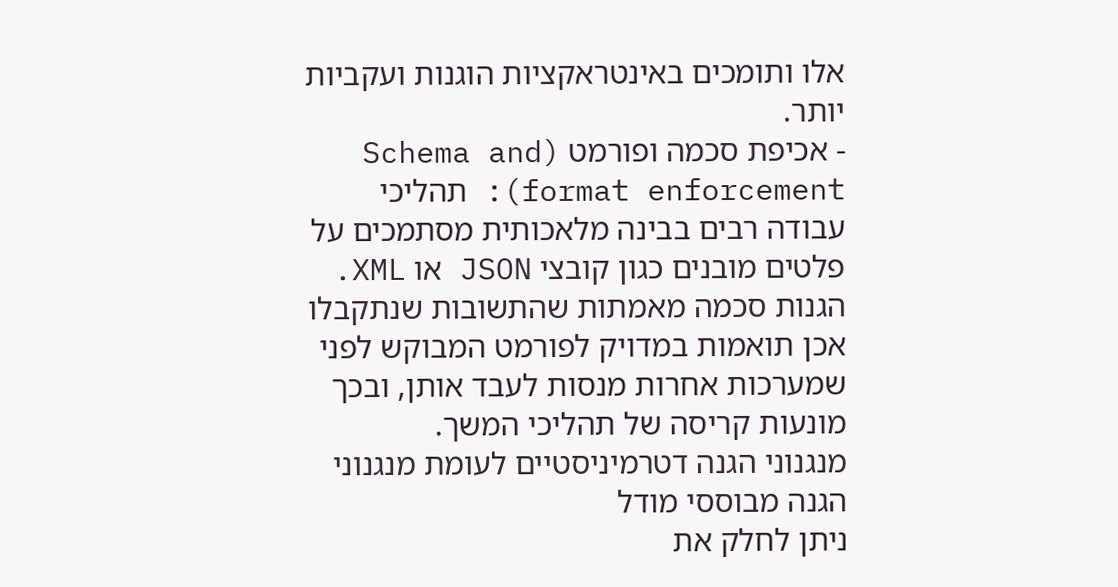אלו ותומכים באינטראקציות הוגנות ועקביות יותר.
- אכיפת סכמה ופורמט (Schema and format enforcement): תהליכי עבודה רבים בבינה מלאכותית מסתמכים על פלטים מובנים כגון קובצי JSON או XML. הגנות סכמה מאמתות שהתשובות שנתקבלו אכן תואמות במדויק לפורמט המבוקש לפני שמערכות אחרות מנסות לעבד אותן, ובכך מונעות קריסה של תהליכי המשך.
מנגנוני הגנה דטרמיניסטיים לעומת מנגנוני הגנה מבוססי מודל
ניתן לחלק את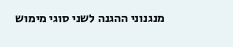מנגנוני ההגנה לשני סוגי מימוש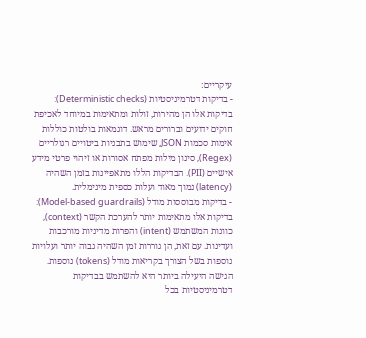עיקריים:
- בדיקות דטרמיניסטיות (Deterministic checks): בדיקות אלו הן מהירות, זולות ומתאימות במיוחד לאכיפת חוקים ידועים וברורים מראש. דוגמאות בולטות כוללות אימות סכמות JSON, שימוש בתבניות ביטויים רגולריים (Regex), סינון מילות מפתח אסורות או זיהוי פרטי מידע אישיים (PII). הבדיקות הללו מתאפיינות בזמן השהיה (latency) נמוך מאוד ועלות כספית מינימלית.
- בדיקות מבוססות מודל (Model-based guardrails): בדיקות אלו מתאימות יותר להערכת הקשר (context), כוונות המשתמש (intent) והפרות מדיניות מורכבות ועדינות. עם זאת, הן גוררות זמן השהיה גבוה יותר ועלויות נוספות בשל הצורך בקריאות מודל (tokens) נוספות.
הגישה היעילה ביותר היא להשתמש בבדיקות דטרמיניסטיות בכל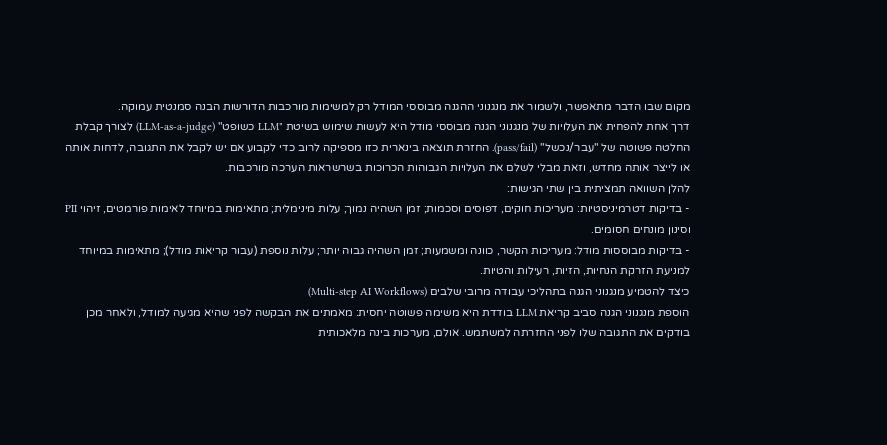מקום שבו הדבר מתאפשר, ולשמור את מנגנוני ההגנה מבוססי המודל רק למשימות מורכבות הדורשות הבנה סמנטית עמוקה.
דרך אחת להפחית את העלויות של מנגנוני הגנה מבוססי מודל היא לעשות שימוש בשיטת "LLM כשופט" (LLM-as-a-judge) לצורך קבלת החלטה פשוטה של "עבר/נכשל" (pass/fail). החזרת תוצאה בינארית כזו מספיקה לרוב כדי לקבוע אם יש לקבל את התגובה, לדחות אותה או לייצר אותה מחדש, וזאת מבלי לשלם את העלויות הגבוהות הכרוכות בשרשראות הערכה מורכבות.
להלן השוואה תמציתית בין שתי הגישות:
- בדיקות דטרמיניסטיות: מעריכות חוקים, דפוסים וסכמות; זמן השהיה נמוך; עלות מינימלית; מתאימות במיוחד לאימות פורמטים, זיהוי PII וסינון מונחים חסומים.
- בדיקות מבוססות מודל: מעריכות הקשר, כוונה ומשמעות; זמן השהיה גבוה יותר; עלות נוספת (עבור קריאות מודל); מתאימות במיוחד למניעת הזרקת הנחיות, הזיות, רעילות והטיות.
כיצד להטמיע מנגנוני הגנה בתהליכי עבודה מרובי שלבים (Multi-step AI Workflows)
הוספת מנגנוני הגנה סביב קריאת LLM בודדת היא משימה פשוטה יחסית: מאמתים את הבקשה לפני שהיא מגיעה למודל, ולאחר מכן בודקים את התגובה שלו לפני החזרתה למשתמש. אולם, מערכות בינה מלאכותית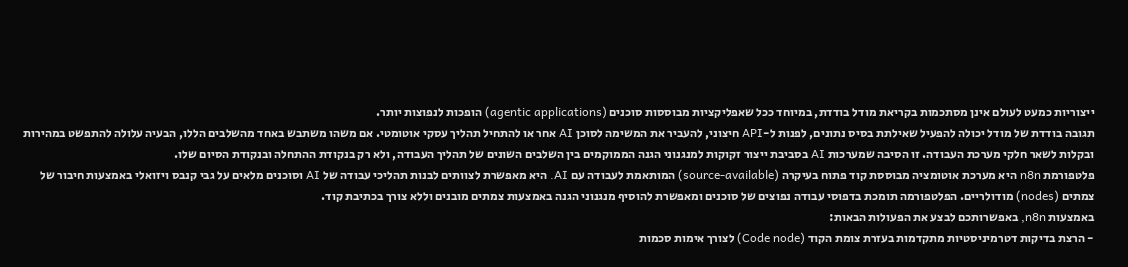ייצוריות כמעט לעולם אינן מסתכמות בקריאת מודל בודדת, במיוחד ככל שאפליקציות מבוססות סוכנים (agentic applications) הופכות לנפוצות יותר.
תגובה בודדת של מודל יכולה להפעיל שאילתת בסיס נתונים, לפנות ל-API חיצוני, להעביר את המשימה לסוכן AI אחר או להתחיל תהליך עסקי אוטומטי. אם משהו משתבש באחד מהשלבים הללו, הבעיה עלולה להתפשט במהירות ובקלות לשאר חלקי מערכת העבודה. זו הסיבה שמערכות AI בסביבת ייצור זקוקות למנגנוני הגנה הממוקמים בין השלבים השונים של תהליך העבודה, ולא רק בנקודת ההתחלה ובנקודת הסיום שלו.
פלטפורמת n8n היא מערכת אוטומציה מבוססת קוד פתוח בעיקרה (source-available) המותאמת לעבודה עם AI. היא מאפשרת לצוותים לבנות תהליכי עבודה של AI וסוכנים מלאים על גבי קנבס ויזואלי באמצעות חיבור של צמתים (nodes) מודולריים. הפלטפורמה תומכת בדפוסי עבודה נפוצים של סוכנים ומאפשרת להוסיף מנגנוני הגנה באמצעות צמתים מובנים וללא צורך בכתיבת קוד.
באמצעות n8n, באפשרותכם לבצע את הפעולות הבאות:
- הרצת בדיקות דטרמיניסטיות מתקדמות בעזרת צומת הקוד (Code node) לצורך אימות סכמות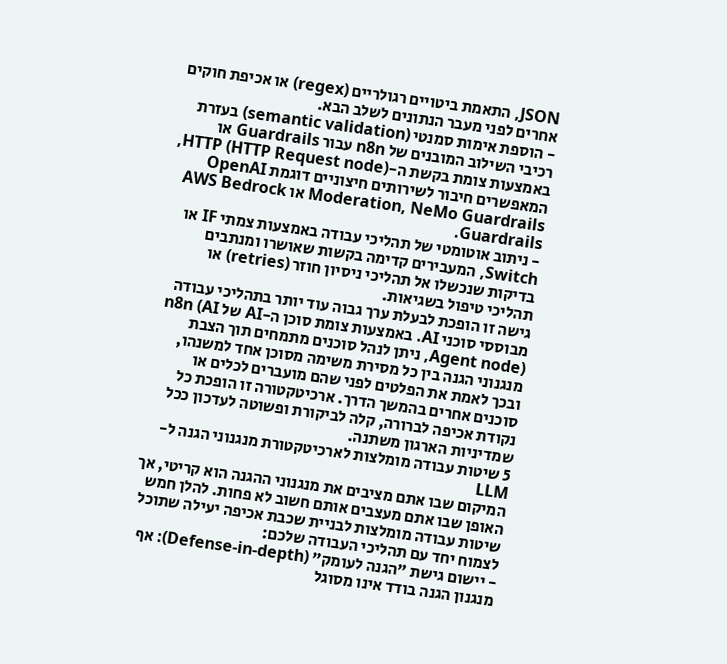JSON, התאמת ביטויים רגולריים (regex) או אכיפת חוקים אחרים לפני מעבר הנתונים לשלב הבא.
- הוספת אימות סמנטי (semantic validation) בעזרת רכיבי השילוב המובנים של n8n עבור Guardrails או באמצעות צומת בקשת ה-HTTP (HTTP Request node), המאפשרים חיבור לשירותים חיצוניים דוגמת OpenAI Moderation, NeMo Guardrails או AWS Bedrock Guardrails.
- ניתוב אוטומטי של תהליכי עבודה באמצעות צמתי IF או Switch, המעבירים קדימה בקשות שאושרו ומנתבים בדיקות שנכשלו אל תהליכי ניסיון חוזר (retries) או תהליכי טיפול בשגיאות.
גישה זו הופכת לבעלת ערך גבוה עוד יותר בתהליכי עבודה מבוססי סוכני AI. באמצעות צומת סוכן ה-AI של n8n (AI Agent node), ניתן לנהל סוכנים מתמחים תוך הצבת מנגנוני הגנה בין כל מסירת משימה מסוכן אחד למשנהו, ובכך לאמת את הפלטים לפני שהם מועברים לכלים או סוכנים אחרים בהמשך הדרך. ארכיטקטורה זו הופכת כל נקודת אכיפה לברורה, קלה לביקורת ופשוטה לעדכון ככל שמדיניות הארגון משתנה.
5 שיטות עבודה מומלצות לארכיטקטורת מנגנוני הגנה ל-LLM
המיקום שבו אתם מציבים את מנגנוני ההגנה הוא קריטי, אך האופן שבו אתם מעצבים אותם חשוב לא פחות. להלן חמש שיטות עבודה מומלצות לבניית שכבת אכיפה יעילה שתוכל לצמוח יחד עם תהליכי העבודה שלכם:
- יישום גישת "הגנה לעומק" (Defense-in-depth): אף מנגנון הגנה בודד אינו מסוגל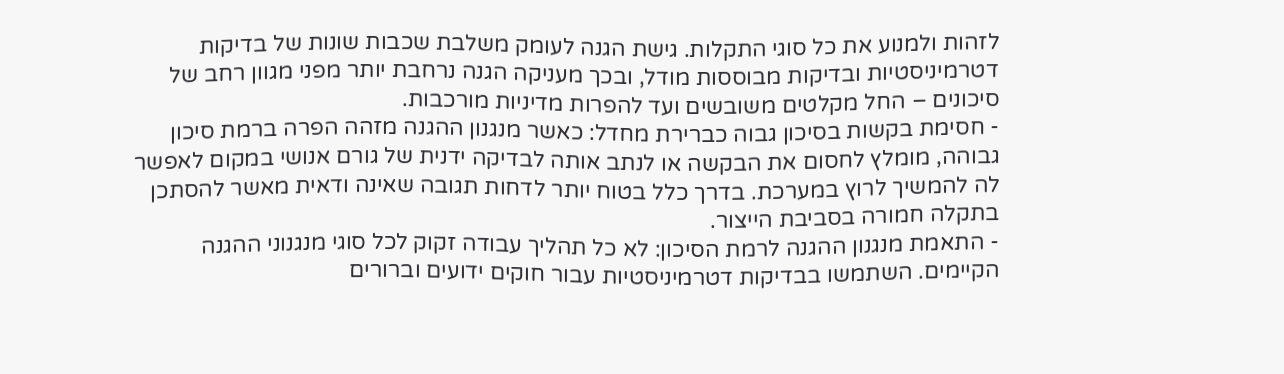לזהות ולמנוע את כל סוגי התקלות. גישת הגנה לעומק משלבת שכבות שונות של בדיקות דטרמיניסטיות ובדיקות מבוססות מודל, ובכך מעניקה הגנה נרחבת יותר מפני מגוון רחב של סיכונים – החל מקלטים משובשים ועד להפרות מדיניות מורכבות.
- חסימת בקשות בסיכון גבוה כברירת מחדל: כאשר מנגנון ההגנה מזהה הפרה ברמת סיכון גבוהה, מומלץ לחסום את הבקשה או לנתב אותה לבדיקה ידנית של גורם אנושי במקום לאפשר לה להמשיך לרוץ במערכת. בדרך כלל בטוח יותר לדחות תגובה שאינה ודאית מאשר להסתכן בתקלה חמורה בסביבת הייצור.
- התאמת מנגנון ההגנה לרמת הסיכון: לא כל תהליך עבודה זקוק לכל סוגי מנגנוני ההגנה הקיימים. השתמשו בבדיקות דטרמיניסטיות עבור חוקים ידועים וברורים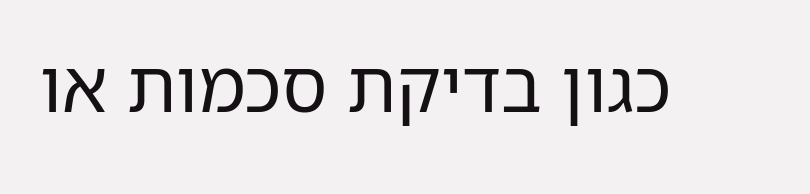כגון בדיקת סכמות או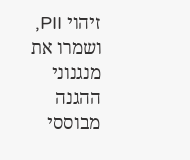זיהוי PII, ושמרו את מנגנוני ההגנה מבוססי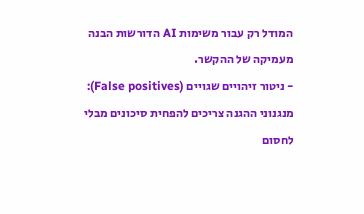המודל רק עבור משימות AI הדורשות הבנה מעמיקה של ההקשר.
- ניטור זיהויים שגויים (False positives): מנגנוני ההגנה צריכים להפחית סיכונים מבלי לחסום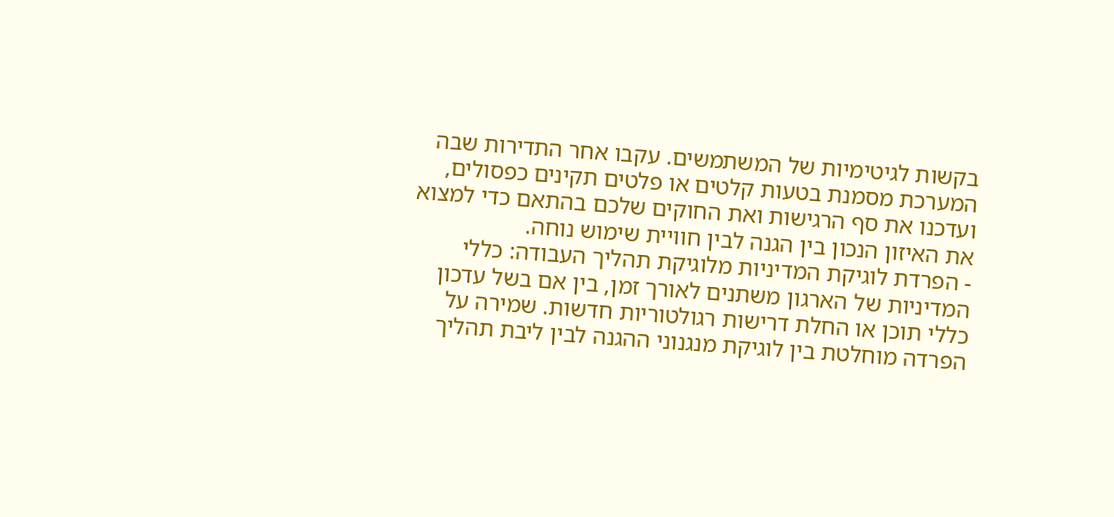בקשות לגיטימיות של המשתמשים. עקבו אחר התדירות שבה המערכת מסמנת בטעות קלטים או פלטים תקינים כפסולים, ועדכנו את סף הרגישות ואת החוקים שלכם בהתאם כדי למצוא את האיזון הנכון בין הגנה לבין חוויית שימוש נוחה.
- הפרדת לוגיקת המדיניות מלוגיקת תהליך העבודה: כללי המדיניות של הארגון משתנים לאורך זמן, בין אם בשל עדכון כללי תוכן או החלת דרישות רגולטוריות חדשות. שמירה על הפרדה מוחלטת בין לוגיקת מנגנוני ההגנה לבין ליבת תהליך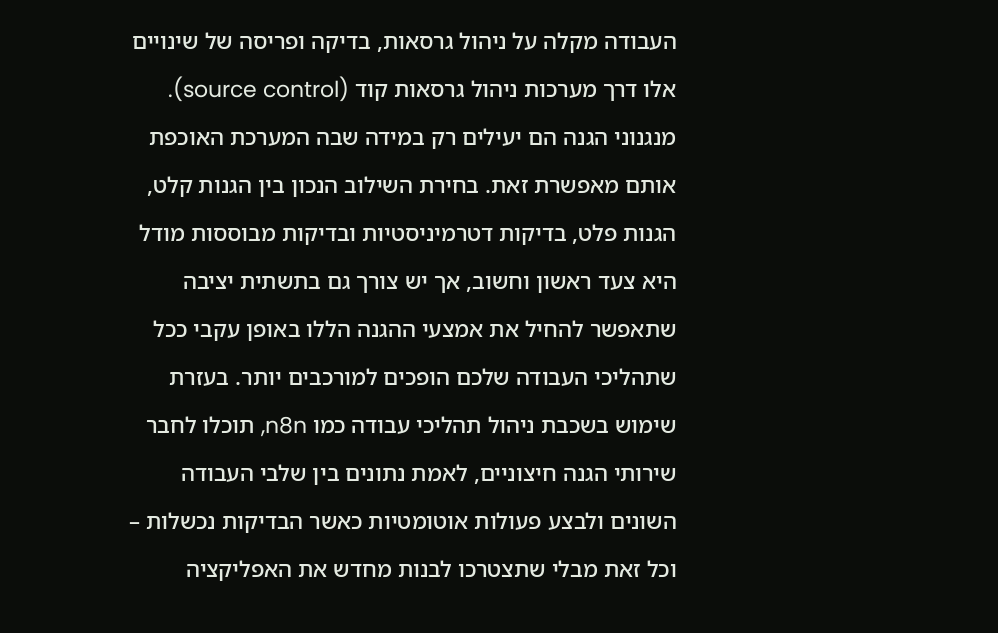העבודה מקלה על ניהול גרסאות, בדיקה ופריסה של שינויים אלו דרך מערכות ניהול גרסאות קוד (source control).
מנגנוני הגנה הם יעילים רק במידה שבה המערכת האוכפת אותם מאפשרת זאת. בחירת השילוב הנכון בין הגנות קלט, הגנות פלט, בדיקות דטרמיניסטיות ובדיקות מבוססות מודל היא צעד ראשון וחשוב, אך יש צורך גם בתשתית יציבה שתאפשר להחיל את אמצעי ההגנה הללו באופן עקבי ככל שתהליכי העבודה שלכם הופכים למורכבים יותר. בעזרת שימוש בשכבת ניהול תהליכי עבודה כמו n8n, תוכלו לחבר שירותי הגנה חיצוניים, לאמת נתונים בין שלבי העבודה השונים ולבצע פעולות אוטומטיות כאשר הבדיקות נכשלות – וכל זאת מבלי שתצטרכו לבנות מחדש את האפליקציה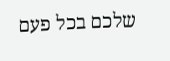שלכם בכל פעם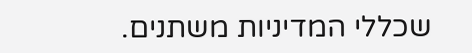שכללי המדיניות משתנים.